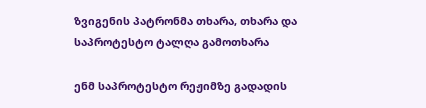ზვიგენის პატრონმა თხარა, თხარა და საპროტესტო ტალღა გამოთხარა

ენმ საპროტესტო რეჟიმზე გადადის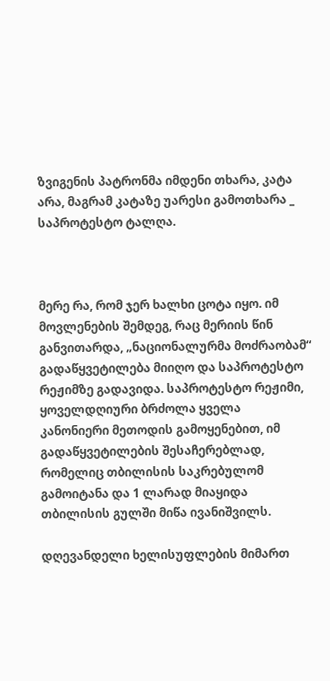ზვიგენის პატრონმა იმდენი თხარა, კატა არა, მაგრამ კატაზე უარესი გამოთხარა _ საპროტესტო ტალღა.



მერე რა, რომ ჯერ ხალხი ცოტა იყო. იმ მოვლენების შემდეგ, რაც მერიის წინ განვითარდა, „ნაციონალურმა მოძრაობამ“ გადაწყვეტილება მიიღო და საპროტესტო რეჟიმზე გადავიდა. საპროტესტო რეჟიმი, ყოველდღიური ბრძოლა ყველა კანონიერი მეთოდის გამოყენებით, იმ გადაწყვეტილების შესაჩერებლად, რომელიც თბილისის საკრებულომ გამოიტანა და 1 ლარად მიაყიდა თბილისის გულში მიწა ივანიშვილს.

დღევანდელი ხელისუფლების მიმართ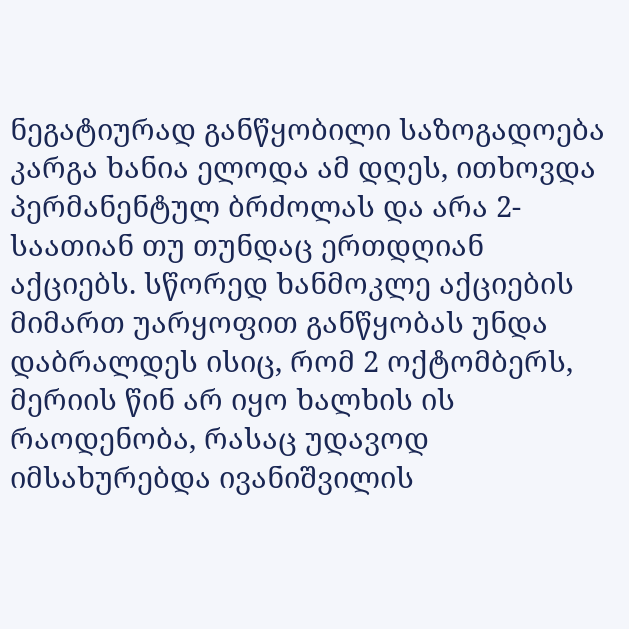ნეგატიურად განწყობილი საზოგადოება კარგა ხანია ელოდა ამ დღეს, ითხოვდა პერმანენტულ ბრძოლას და არა 2-საათიან თუ თუნდაც ერთდღიან აქციებს. სწორედ ხანმოკლე აქციების მიმართ უარყოფით განწყობას უნდა დაბრალდეს ისიც, რომ 2 ოქტომბერს, მერიის წინ არ იყო ხალხის ის რაოდენობა, რასაც უდავოდ იმსახურებდა ივანიშვილის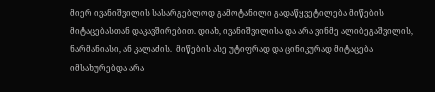მიერ ივანიშვილის სასარგებლოდ გამოტანილი გადაწყვეტილება მიწების მიტაცებასთან დაკავშირებით. დიახ, ივანიშვილისა და არა ვინმე ალიბეგაშვილის, ნარმანიასი, ან კალაძის.  მიწების ასე უტიფრად და ცინიკურად მიტაცება იმსახურებდა არა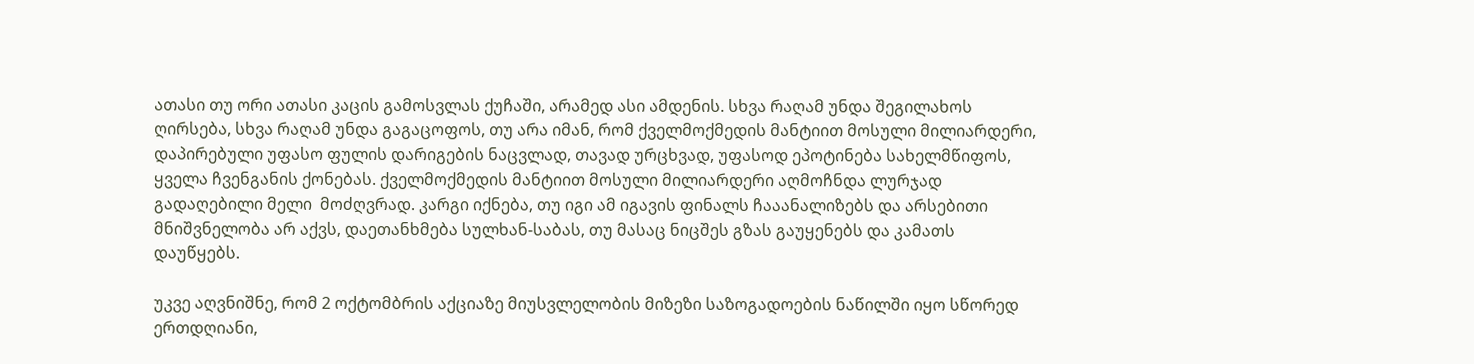ათასი თუ ორი ათასი კაცის გამოსვლას ქუჩაში, არამედ ასი ამდენის. სხვა რაღამ უნდა შეგილახოს ღირსება, სხვა რაღამ უნდა გაგაცოფოს, თუ არა იმან, რომ ქველმოქმედის მანტიით მოსული მილიარდერი, დაპირებული უფასო ფულის დარიგების ნაცვლად, თავად ურცხვად, უფასოდ ეპოტინება სახელმწიფოს, ყველა ჩვენგანის ქონებას. ქველმოქმედის მანტიით მოსული მილიარდერი აღმოჩნდა ლურჯად გადაღებილი მელი  მოძღვრად. კარგი იქნება, თუ იგი ამ იგავის ფინალს ჩააანალიზებს და არსებითი მნიშვნელობა არ აქვს, დაეთანხმება სულხან-საბას, თუ მასაც ნიცშეს გზას გაუყენებს და კამათს დაუწყებს.

უკვე აღვნიშნე, რომ 2 ოქტომბრის აქციაზე მიუსვლელობის მიზეზი საზოგადოების ნაწილში იყო სწორედ ერთდღიანი,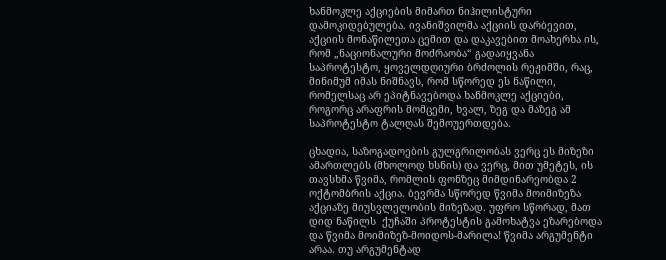ხანმოკლე აქციების მიმართ ნიჰილისტური დამოკიდებულება. ივანიშვილმა აქციის დარბევით, აქციის მონაწილეთა ცემით და დაკავებით მოახერხა ის, რომ „ნაციონალური მოძრაობა“ გადაიყვანა საპროტესტო, ყოველდღიური ბრძოლის რეჟიმში, რაც, მინიმუმ იმას ნიშნავს, რომ სწორედ ეს ნაწილი, რომელსაც არ ეპიტნავებოდა ხანმოკლე აქციები, როგორც არაფრის მომცემი, ხვალ, ზეგ და მაზეგ ამ საპროტესტო ტალღას შემოუერთდება.

ცხადია, საზოგადოების გულგრილობას ვერც ეს მიზეზი ამართლებს (მხოლოდ ხსნის) და ვერც, მით უმეტეს, ის თავსხმა წვიმა, რომლის ფონზეც მიმდინარეობდა 2 ოქტომბრის აქცია. ბევრმა სწორედ წვიმა მოიმიზეზა აქციაზე მიუსვლელობის მიზეზად. უფრო სწორად, მათ დიდ ნაწილს  ქუჩაში პროტესტის გამოხატვა ეზარებოდა და წვიმა მოიმიზეზ-მოიდოს-მარილა! წვიმა არგუმენტი არაა. თუ არგუმენტად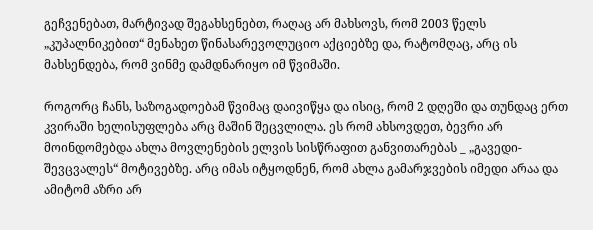გეჩვენებათ, მარტივად შეგახსენებთ, რაღაც არ მახსოვს, რომ 2003 წელს „კუპალნიკებით“ მენახეთ წინასარევოლუციო აქციებზე და, რატომღაც, არც ის მახსენდება, რომ ვინმე დამდნარიყო იმ წვიმაში.

როგორც ჩანს, საზოგადოებამ წვიმაც დაივიწყა და ისიც, რომ 2 დღეში და თუნდაც ერთ კვირაში ხელისუფლება არც მაშინ შეცვლილა. ეს რომ ახსოვდეთ, ბევრი არ მოინდომებდა ახლა მოვლენების ელვის სისწრაფით განვითარებას _ „გავედი-შევცვალეს“ მოტივებზე. არც იმას იტყოდნენ, რომ ახლა გამარჯვების იმედი არაა და ამიტომ აზრი არ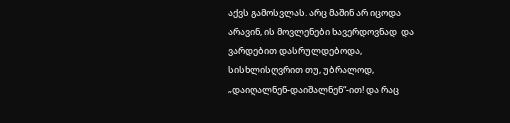აქვს გამოსვლას. არც მაშინ არ იცოდა არავინ, ის მოვლენები ხავერდოვნად  და ვარდებით დასრულდებოდა, სისხლისღვრით თუ, უბრალოდ, „დაიღალნენ-დაიშალნენ“-ით! და რაც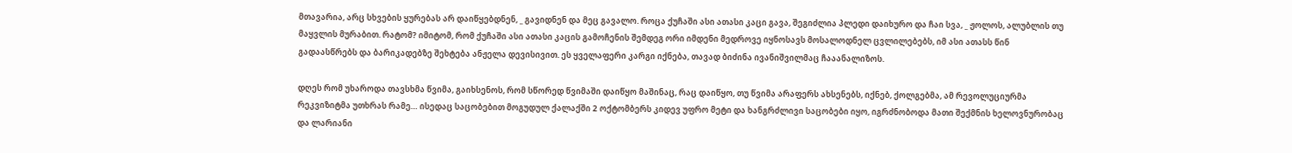მთავარია, არც სხვების ყურებას არ დაიწყებდნენ, _ გავიდნენ და მეც გავალო. როცა ქუჩაში ასი ათასი კაცი გავა, შეგიძლია პლედი დაიხურო და ჩაი სვა, _ ჟოლოს, ალუბლის თუ მაყვლის მურაბით. რატომ? იმიტომ, რომ ქუჩაში ასი ათასი კაცის გამოჩენის შემდეგ ორი იმდენი მედროვე იყნოსავს მოსალოდნელ ცვლილებებს, იმ ასი ათასს წინ გადაასწრებს და ბარიკადებზე შეხტება ანჟელა დევისივით. ეს ყველაფერი კარგი იქნება, თავად ბიძინა ივანიშვილმაც ჩააანალიზოს.

დღეს რომ უხაროდა თავსხმა წვიმა, გაიხსენოს, რომ სწორედ წვიმაში დაიწყო მაშინაც, რაც დაიწყო, თუ წვიმა არაფერს ახსენებს, იქნებ, ქოლგებმა, ამ რევოლუციურმა რეკვიზიტმა უთხრას რამე… ისედაც საცობებით მოგუდულ ქალაქში 2 ოქტომბერს კიდევ უფრო მეტი და ხანგრძლივი საცობები იყო, იგრძნობოდა მათი შექმნის ხელოვნურობაც და ლარიანი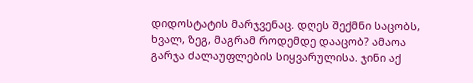დიდოსტატის მარჯვენაც. დღეს შექმნი საცობს, ხვალ, ზეგ, მაგრამ როდემდე დააცობ? ამაოა გარჯა ძალაუფლების სიყვარულისა. ჯინი აქ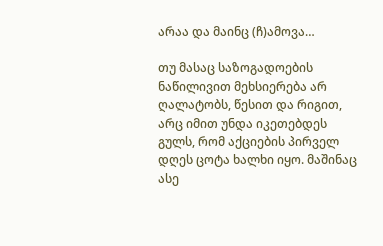არაა და მაინც (ჩ)ამოვა…

თუ მასაც საზოგადოების ნაწილივით მეხსიერება არ ღალატობს, წესით და რიგით, არც იმით უნდა იკეთებდეს გულს, რომ აქციების პირველ დღეს ცოტა ხალხი იყო. მაშინაც ასე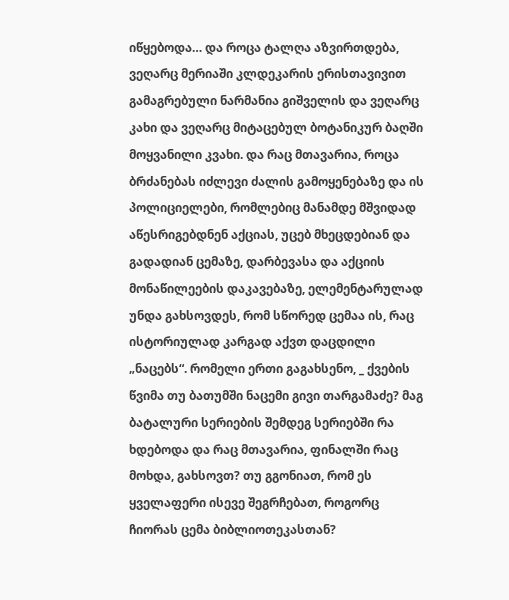იწყებოდა… და როცა ტალღა აზვირთდება, ვეღარც მერიაში კლდეკარის ერისთავივით გამაგრებული ნარმანია გიშველის და ვეღარც კახი და ვეღარც მიტაცებულ ბოტანიკურ ბაღში მოყვანილი კვახი. და რაც მთავარია, როცა ბრძანებას იძლევი ძალის გამოყენებაზე და ის პოლიციელები, რომლებიც მანამდე მშვიდად აწესრიგებდნენ აქციას, უცებ მხეცდებიან და გადადიან ცემაზე, დარბევასა და აქციის მონაწილეების დაკავებაზე, ელემენტარულად უნდა გახსოვდეს, რომ სწორედ ცემაა ის, რაც ისტორიულად კარგად აქვთ დაცდილი „ნაცებს“. რომელი ერთი გაგახსენო, _ ქვების წვიმა თუ ბათუმში ნაცემი გივი თარგამაძე? მაგ ბატალური სერიების შემდეგ სერიებში რა ხდებოდა და რაც მთავარია, ფინალში რაც მოხდა, გახსოვთ? თუ გგონიათ, რომ ეს ყველაფერი ისევე შეგრჩებათ, როგორც ჩიორას ცემა ბიბლიოთეკასთან?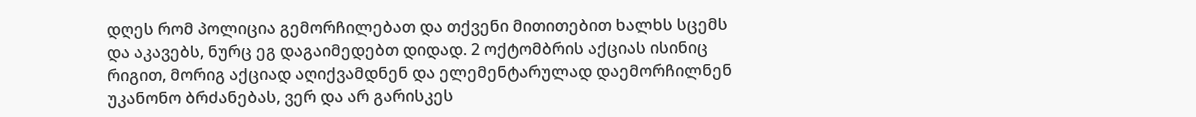დღეს რომ პოლიცია გემორჩილებათ და თქვენი მითითებით ხალხს სცემს და აკავებს, ნურც ეგ დაგაიმედებთ დიდად. 2 ოქტომბრის აქციას ისინიც რიგით, მორიგ აქციად აღიქვამდნენ და ელემენტარულად დაემორჩილნენ უკანონო ბრძანებას, ვერ და არ გარისკეს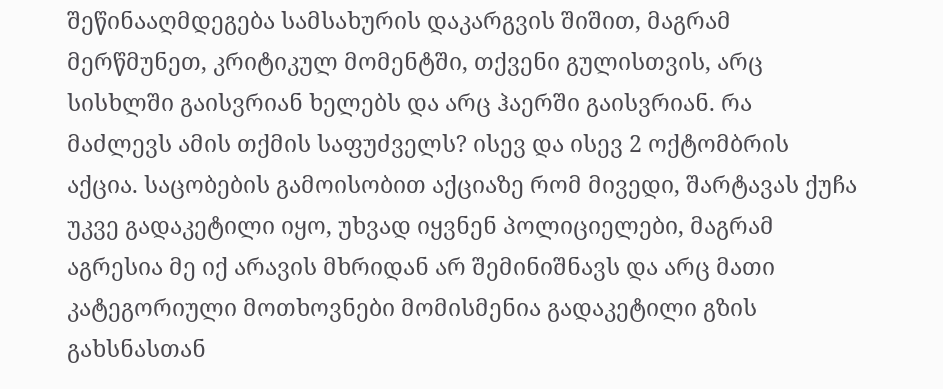შეწინააღმდეგება სამსახურის დაკარგვის შიშით, მაგრამ მერწმუნეთ, კრიტიკულ მომენტში, თქვენი გულისთვის, არც სისხლში გაისვრიან ხელებს და არც ჰაერში გაისვრიან. რა მაძლევს ამის თქმის საფუძველს? ისევ და ისევ 2 ოქტომბრის აქცია. საცობების გამოისობით აქციაზე რომ მივედი, შარტავას ქუჩა უკვე გადაკეტილი იყო, უხვად იყვნენ პოლიციელები, მაგრამ აგრესია მე იქ არავის მხრიდან არ შემინიშნავს და არც მათი კატეგორიული მოთხოვნები მომისმენია გადაკეტილი გზის გახსნასთან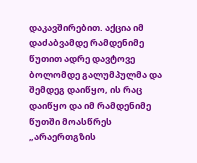დაკავშირებით. აქცია იმ დაძაბვამდე რამდენიმე წუთით ადრე დავტოვე ბოლომდე გალუმპულმა და შემდეგ დაიწყო, ის რაც დაიწყო და იმ რამდენიმე წუთში მოასწრეს „არაერთგზის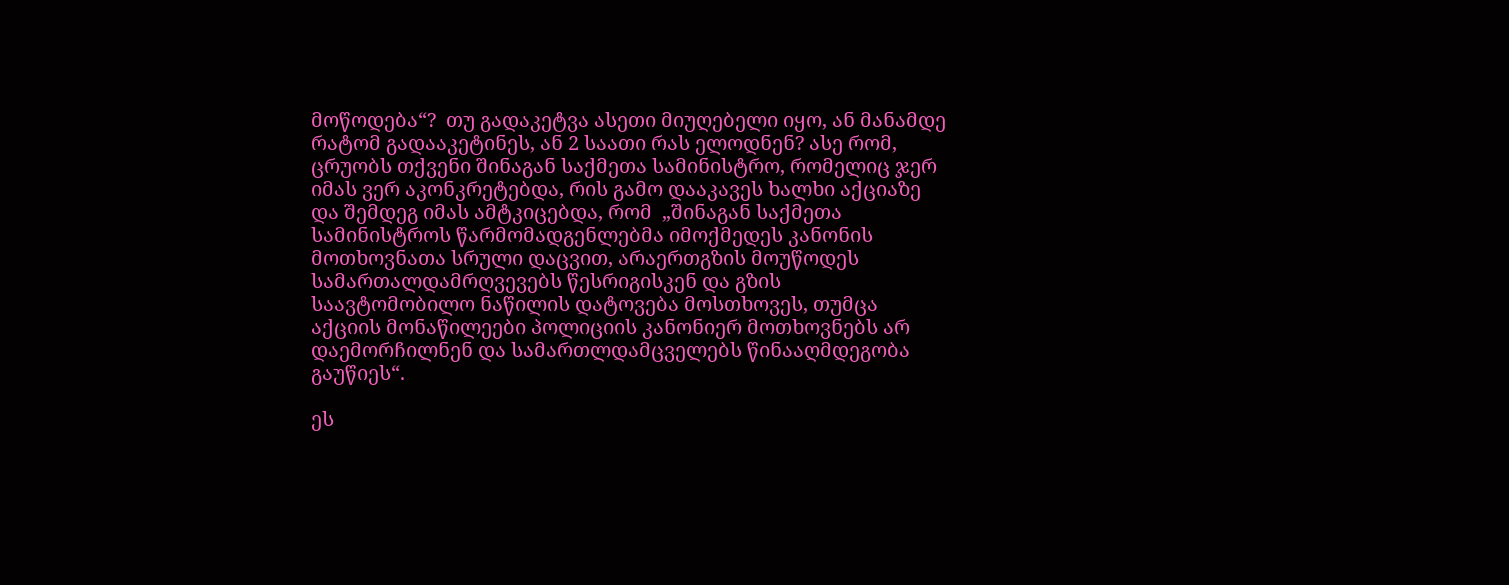მოწოდება“?  თუ გადაკეტვა ასეთი მიუღებელი იყო, ან მანამდე რატომ გადააკეტინეს, ან 2 საათი რას ელოდნენ? ასე რომ, ცრუობს თქვენი შინაგან საქმეთა სამინისტრო, რომელიც ჯერ იმას ვერ აკონკრეტებდა, რის გამო დააკავეს ხალხი აქციაზე და შემდეგ იმას ამტკიცებდა, რომ  „შინაგან საქმეთა სამინისტროს წარმომადგენლებმა იმოქმედეს კანონის მოთხოვნათა სრული დაცვით, არაერთგზის მოუწოდეს სამართალდამრღვევებს წესრიგისკენ და გზის საავტომობილო ნაწილის დატოვება მოსთხოვეს, თუმცა აქციის მონაწილეები პოლიციის კანონიერ მოთხოვნებს არ დაემორჩილნენ და სამართლდამცველებს წინააღმდეგობა გაუწიეს“.

ეს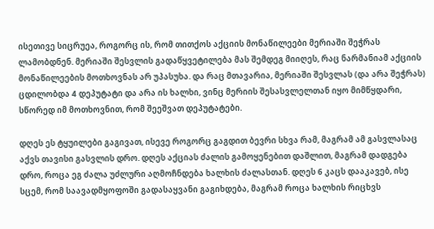ისეთივე სიცრუეა, როგორც ის, რომ თითქოს აქციის მონაწილეები მერიაში შეჭრას ლამობდნენ. მერიაში შესვლის გადაწყვეტილება მას შემდეგ მიიღეს, რაც ნარმანიამ აქციის მონაწილეების მოთხოვნას არ უპასუხა. და რაც მთავარია, მერიაში შესვლას (და არა შეჭრას) ცდილობდა 4 დეპუტატი და არა ის ხალხი, ვინც მერიის შესასვლელთან იყო მიმწყდარი, სწორედ იმ მოთხოვნით, რომ შეეშვათ დეპუტატები.

დღეს ეს ტყუილები გაგივათ, ისევე როგორც გაგდით ბევრი სხვა რამ, მაგრამ ამ გასვლასაც აქვს თავისი გასვლის დრო. დღეს აქციას ძალის გამოყენებით დაშლით, მაგრამ დადგება დრო, როცა ეგ ძალა უძლური აღმოჩნდება ხალხის ძალასთან. დღეს 6 კაცს დააკავებ, ისე სცემ, რომ საავადმყოფოში გადასაყვანი გაგიხდება, მაგრამ როცა ხალხის რიცხვს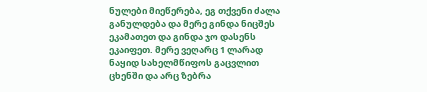ნულები მიეწერება, ეგ თქვენი ძალა განულდება და მერე გინდა ნიცშეს ეკამათეთ და გინდა ჯო დასენს ეკაიფეთ. მერე ვეღარც 1 ლარად ნაყიდ სახელმწიფოს გაცვლით ცხენში და არც ზებრა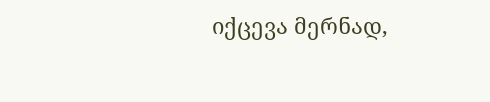იქცევა მერნად,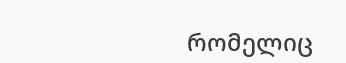რომელიც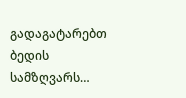გადაგატარებთ ბედის სამზღვარს…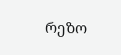რეზო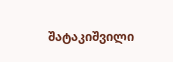შატაკიშვილი